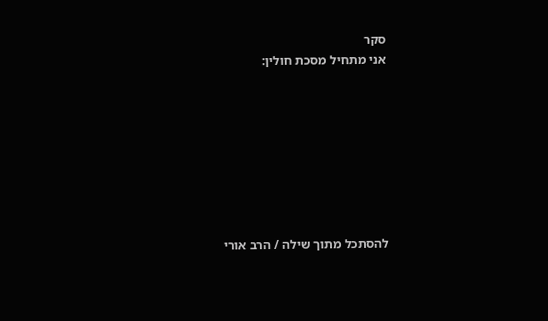סקר
אני מתחיל מסכת חולין:








להסתכל מתוך שילה / הרב אורי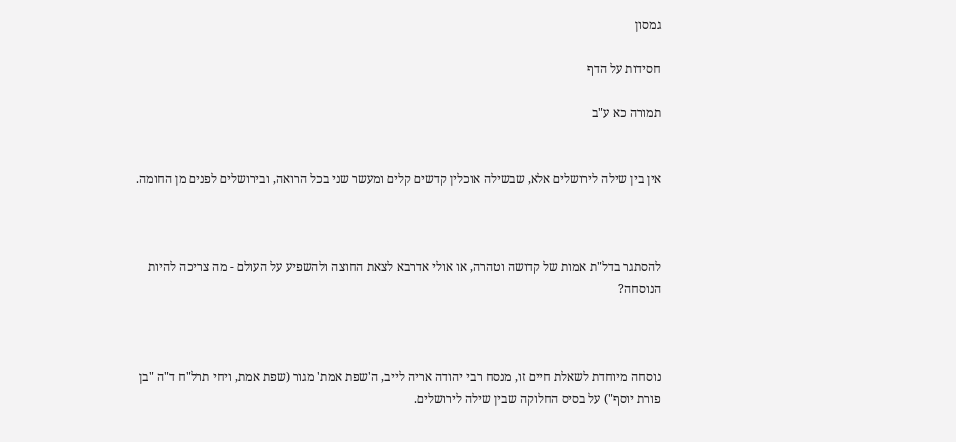גמסון

חסידות על הדף

תמורה כא ע"ב


אין בין שילה לירושלים אלא, שבשילה אוכלין קדשים קלים ומעשר שני בכל הרואה, ובירושלים לפנים מן החומה.



להסתגר בדל"ת אמות של קדושה וטהרה, או אולי אדרבא לצאת החוצה ולהשפיע על העולם - מה צריכה להיות הנוסחה?



נוסחה מיוחדת לשאלת חיים זו, מנסח רבי יהודה אריה לייב, ה'שפת אמת' מגור (שפת אמת, ויחי תרל"ח ד"ה "בן פורת יוסף") על בסיס החלוקה שבין שילה לירושלים.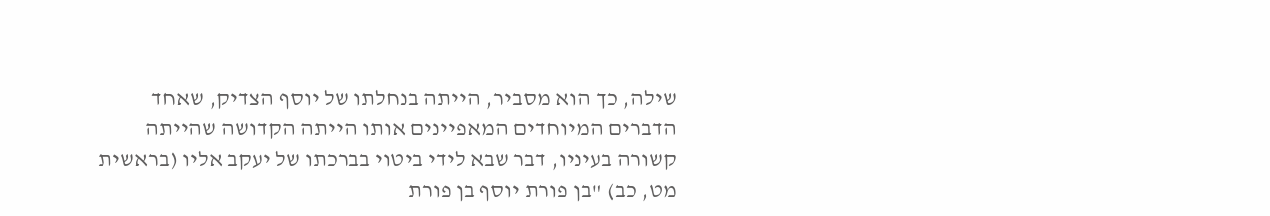שילה, כך הוא מסביר, הייתה בנחלתו של יוסף הצדיק, שאחד הדברים המיוחדים המאפיינים אותו הייתה הקדושה שהייתה קשורה בעיניו, דבר שבא לידי ביטוי בברכתו של יעקב אליו (בראשית מט, כב) "בן פורת יוסף בן פורת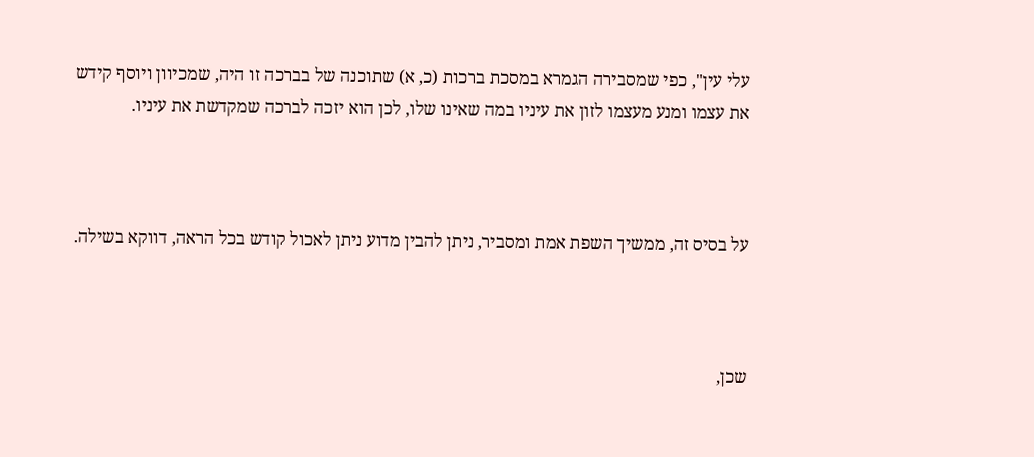עלי עין", כפי שמסבירה הגמרא במסכת ברכות (כ, א) שתוכנה של בברכה זו היה, שמכיוון ויוסף קידש את עצמו ומנע מעצמו לזון את עיניו במה שאינו שלו, לכן הוא יזכה לברכה שמקדשת את עיניו.



על בסיס זה, ממשיך השפת אמת ומסביר, ניתן להבין מדוע ניתן לאכול קודש בכל הראה, דווקא בשילה.



שכן,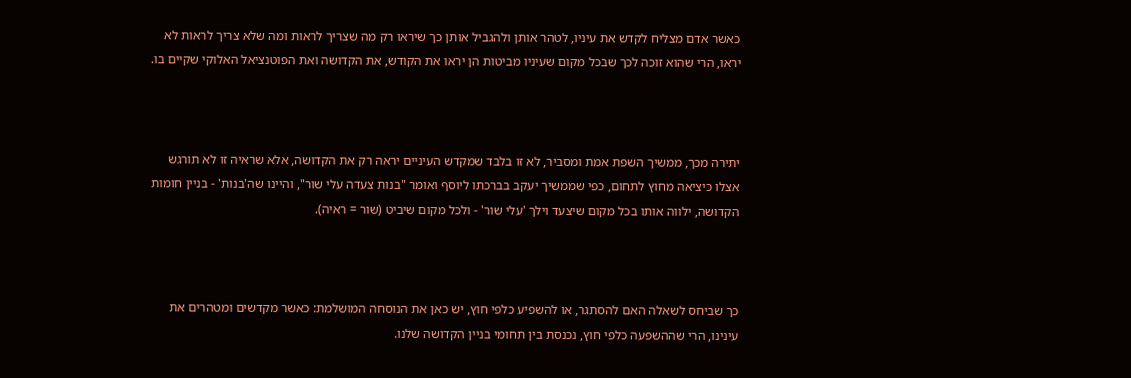כאשר אדם מצליח לקדש את עיניו, לטהר אותן ולהגביל אותן כך שיראו רק מה שצריך לראות ומה שלא צריך לראות לא יראו, הרי שהוא זוכה לכך שבכל מקום שעיניו מביטות הן יראו את הקודש, את הקדושה ואת הפוטנציאל האלוקי שקיים בו.



יתירה מכך, ממשיך השפת אמת ומסביר, לא זו בלבד שמקדש העיניים יראה רק את הקדושה, אלא שראיה זו לא תורגש אצלו כיציאה מחוץ לתחום, כפי שממשיך יעקב בברכתו ליוסף ואומר "בנות צעדה עלי שור", והיינו שה'בנות' - בניין חומות הקדושה, ילווה אותו בכל מקום שיצעד וילך 'עלי שור' - ולכל מקום שיביט (שור = ראיה).



כך שביחס לשאלה האם להסתגר, או להשפיע כלפי חוץ, יש כאן את הנוסחה המושלמת: כאשר מקדשים ומטהרים את עינינו, הרי שההשפעה כלפי חוץ, נכנסת בין תחומי בניין הקדושה שלנו.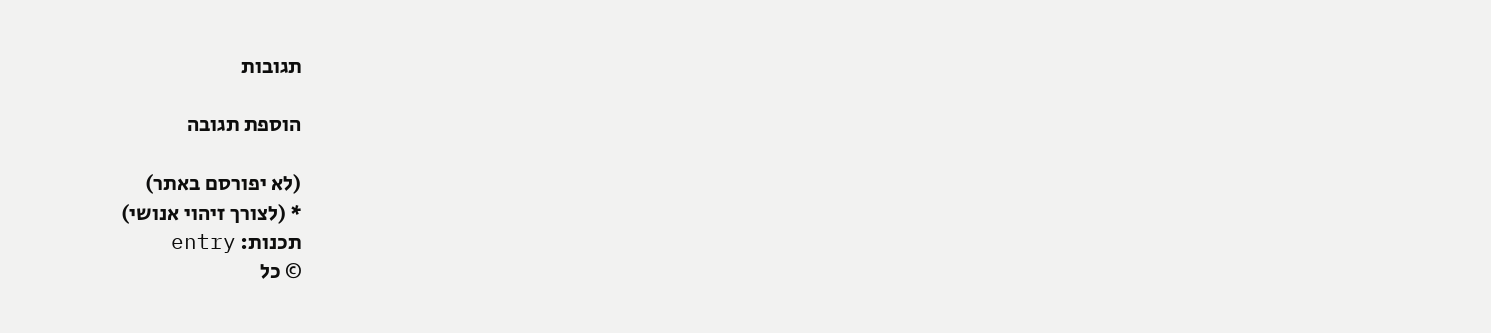תגובות

הוספת תגובה

(לא יפורסם באתר)
* (לצורך זיהוי אנושי)
תכנות: entry
© כל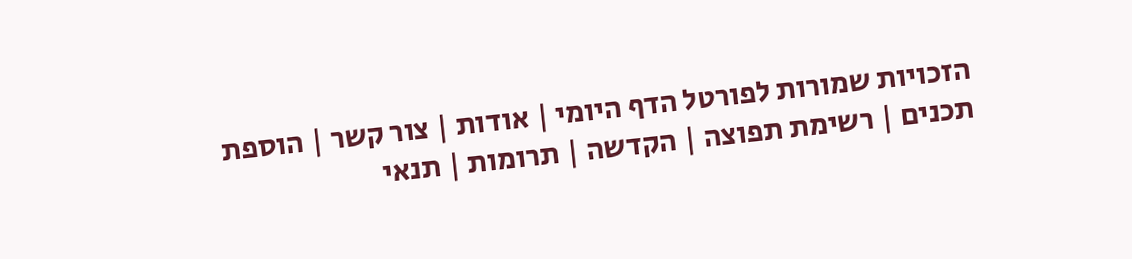הזכויות שמורות לפורטל הדף היומי | אודות | צור קשר | הוספת תכנים | רשימת תפוצה | הקדשה | תרומות | תנאי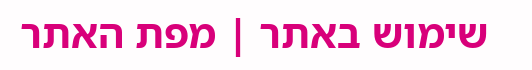שימוש באתר | מפת האתר